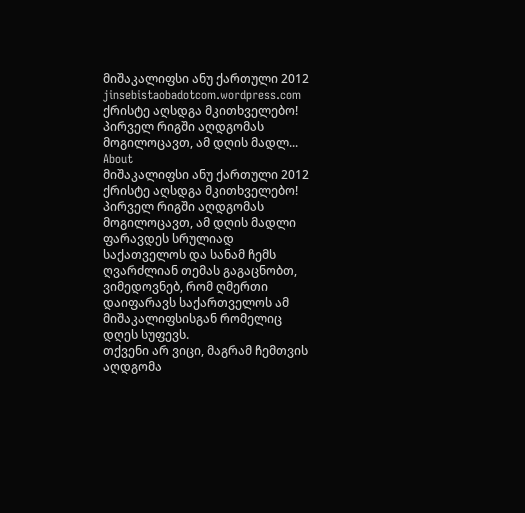მიშაკალიფსი ანუ ქართული 2012
jinsebistaobadotcom.wordpress.com
ქრისტე აღსდგა მკითხველებო! პირველ რიგში აღდგომას მოგილოცავთ, ამ დღის მადლ...
About
მიშაკალიფსი ანუ ქართული 2012
ქრისტე აღსდგა მკითხველებო!
პირველ რიგში აღდგომას მოგილოცავთ, ამ დღის მადლი ფარავდეს სრულიად საქათველოს და სანამ ჩემს ღვარძლიან თემას გაგაცნობთ, ვიმედოვნებ, რომ ღმერთი დაიფარავს საქართველოს ამ მიშაკალიფსისგან რომელიც დღეს სუფევს.
თქვენი არ ვიცი, მაგრამ ჩემთვის აღდგომა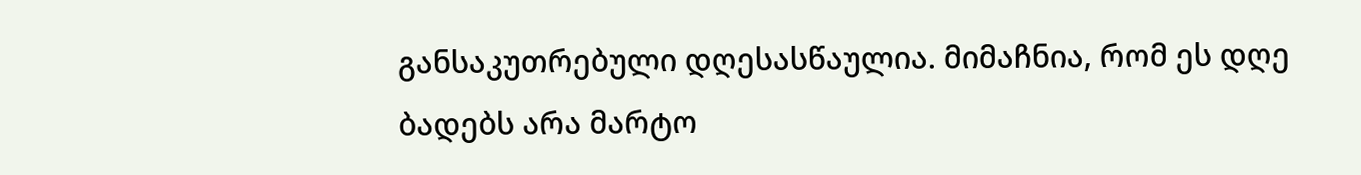განსაკუთრებული დღესასწაულია. მიმაჩნია, რომ ეს დღე ბადებს არა მარტო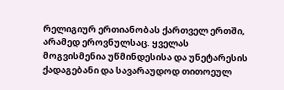რელიგიურ ერთიანობას ქართველ ერთში, არამედ ეროვნულსაც. ყველას მოგვისმენია უწმინდესისა და უნეტარესის ქადაგებანი და სავარაუდოდ თითოეულ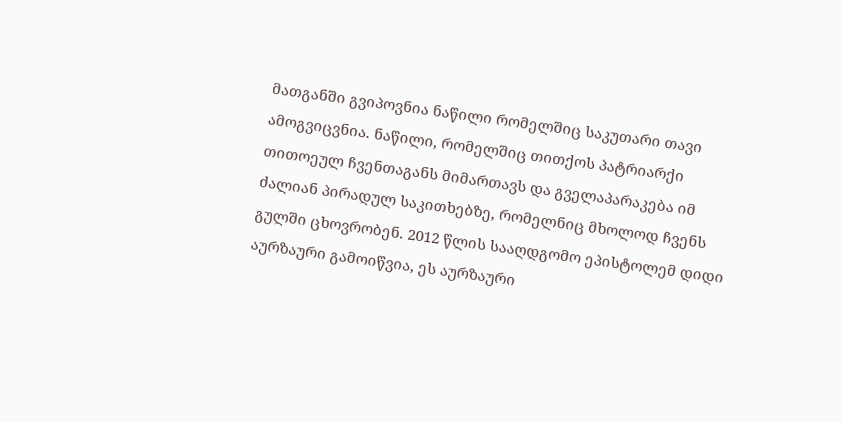მათგანში გვიპოვნია ნაწილი რომელშიც საკუთარი თავი ამოგვიცვნია. ნაწილი, რომელშიც თითქოს პატრიარქი თითოეულ ჩვენთაგანს მიმართავს და გველაპარაკება იმ ძალიან პირადულ საკითხებზე, რომელნიც მხოლოდ ჩვენს გულში ცხოვრობენ. 2012 წლის სააღდგომო ეპისტოლემ დიდი აურზაური გამოიწვია, ეს აურზაური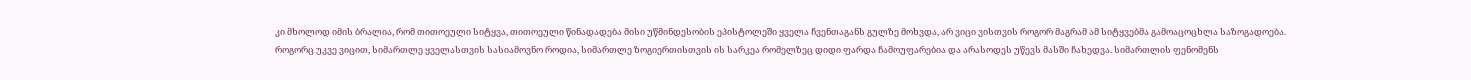კი მხოლოდ იმის ბრალია, რომ თითოეული სიტყვა, თითოეული წინადადება მისი უწმინდესობის ეპისტოლეში ყველა ჩვენთაგანს გულზე მოხვდა, არ ვიცი ვისთვის როგორ მაგრამ ამ სიტყვებმა გამოაცოცხლა საზოგადოება.
როგორც უკვე ვიცით, სიმართლე ყველასთვის სასიამოვნო როდია, სიმართლე ზოგიერთისთვის ის სარკეა რომელზეც დიდი ფარდა ჩამოუფარებია და არასოდეს უწევს მასში ჩახედვა. სიმართლის ფენომენს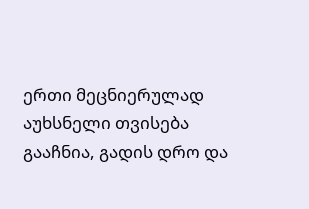ერთი მეცნიერულად აუხსნელი თვისება გააჩნია, გადის დრო და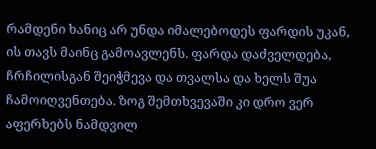რამდენი ხანიც არ უნდა იმალებოდეს ფარდის უკან, ის თავს მაინც გამოავლენს. ფარდა დაძველდება, ჩრჩილისგან შეიჭმევა და თვალსა და ხელს შუა ჩამოიღვენთება. ზოგ შემთხვევაში კი დრო ვერ აფერხებს ნამდვილ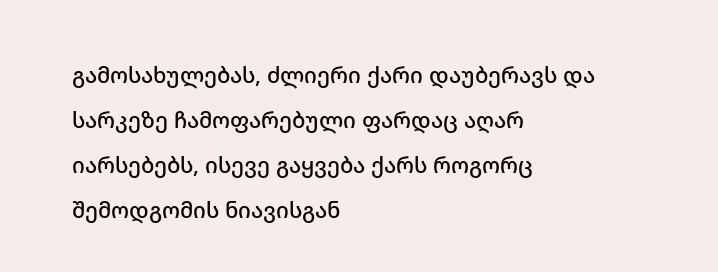გამოსახულებას, ძლიერი ქარი დაუბერავს და სარკეზე ჩამოფარებული ფარდაც აღარ იარსებებს, ისევე გაყვება ქარს როგორც შემოდგომის ნიავისგან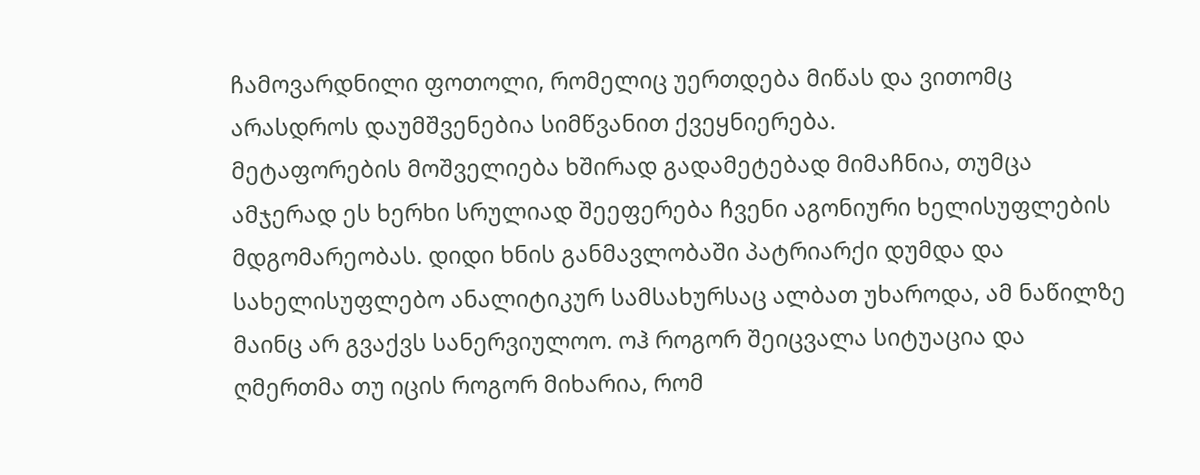ჩამოვარდნილი ფოთოლი, რომელიც უერთდება მიწას და ვითომც არასდროს დაუმშვენებია სიმწვანით ქვეყნიერება.
მეტაფორების მოშველიება ხშირად გადამეტებად მიმაჩნია, თუმცა ამჯერად ეს ხერხი სრულიად შეეფერება ჩვენი აგონიური ხელისუფლების მდგომარეობას. დიდი ხნის განმავლობაში პატრიარქი დუმდა და სახელისუფლებო ანალიტიკურ სამსახურსაც ალბათ უხაროდა, ამ ნაწილზე მაინც არ გვაქვს სანერვიულოო. ოჰ როგორ შეიცვალა სიტუაცია და ღმერთმა თუ იცის როგორ მიხარია, რომ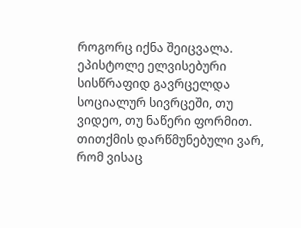როგორც იქნა შეიცვალა.
ეპისტოლე ელვისებური სისწრაფიდ გავრცელდა სოციალურ სივრცეში, თუ ვიდეო, თუ ნაწერი ფორმით. თითქმის დარწმუნებული ვარ, რომ ვისაც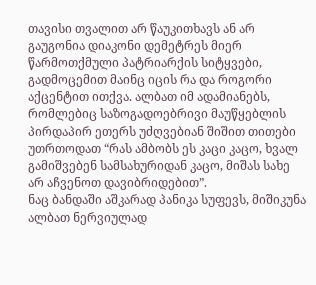თავისი თვალით არ წაუკითხავს ან არ გაუგონია დიაკონი დემეტრეს მიერ წარმოთქმული პატრიარქის სიტყვები, გადმოცემით მაინც იცის რა და როგორი აქცენტით ითქვა. ალბათ იმ ადამიანებს, რომლებიც საზოგადოებრივი მაუწყებლის პირდაპირ ეთერს უძღვებიან შიშით თითები უთრთოდათ “რას ამბობს ეს კაცი კაცო, ხვალ გამიშვებენ სამსახურიდან კაცო, მიშას სახე არ აჩვენოთ დავიბრიდებით”.
ნაც ბანდაში აშკარად პანიკა სუფევს, მიშიკუნა ალბათ ნერვიულად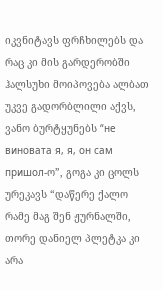იკვნიტავს ფრჩხილებს და რაც კი მის გარდერობში ჰალსუხი მოიპოვება ალბათ უკვე გადორბლილი აქვს, ვანო ბურტყუნებს “не виновата я, я, он сам пришол-ო”, გოგა კი ცოლს ურეკავს “დაწერე ქალო რამე მაგ შენ ჟურნალში, თორე დანიელ პლეტკა კი არა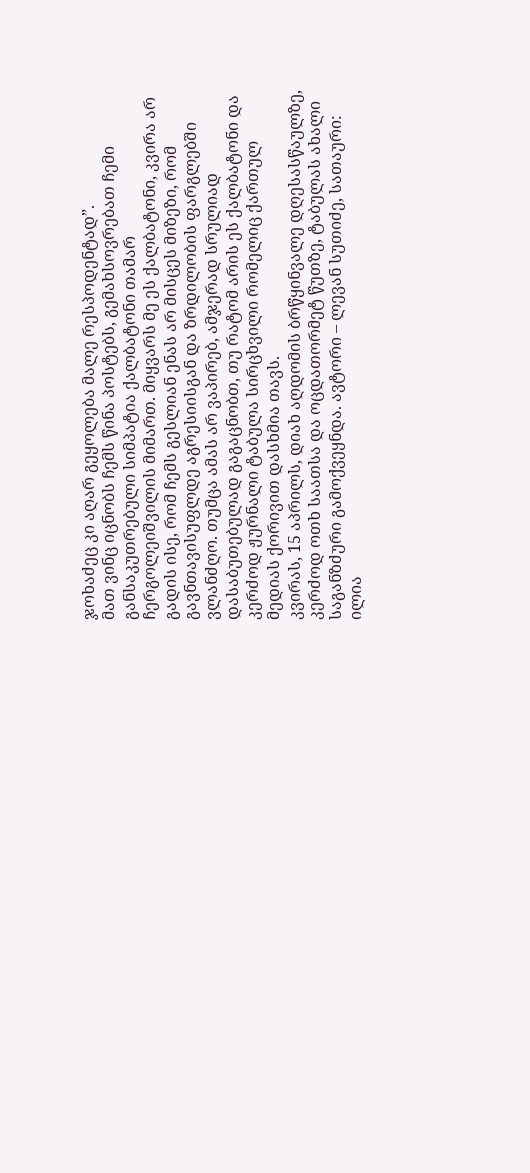ჯოხაძეც კი აღარ გეყოლება მალე რესპოდენტად”.
მათ ვინც იცნობს ჩემს წინა პოსტებს, გემახსოვრებათ ჩემი განსაკუთრებული სიმპატია ქალბატონი თამარ ჩერგოლეიშვილის მიმართ. მიყვარს მე ეს ქალბატონი, კვირა არ გადის ისე, რომ ჩემს გესლიან ენას არ მისცეს მიზეზი, რომ გავნთავისუფლდე აგრესიისგან და ზრდილობის ფარგლებში ვლანძღო. თუმცა ამას არ ვაპირებ, ამჯერად სრულიად დასაბუთებულად გაგაცნობთ, თუ რატომ არის ეს ქალბატონი და კერძოდ ჟურნალი ტაბულა სირცხვილი რომელიც ქართულ მედიას ქორივით დასხმია თავს.
კვირას, 15 აპრილს, დიახ აღდომის ბრწყინვალე დღესასწაულზე, კერძოდ ოთხ საათსა და ოცდათორმეტ წუთზე, ტაბულას ახალი საგანზძური გამოქვეყნდა. ავტორი – ლევან სუთიძე, სათაური: ილია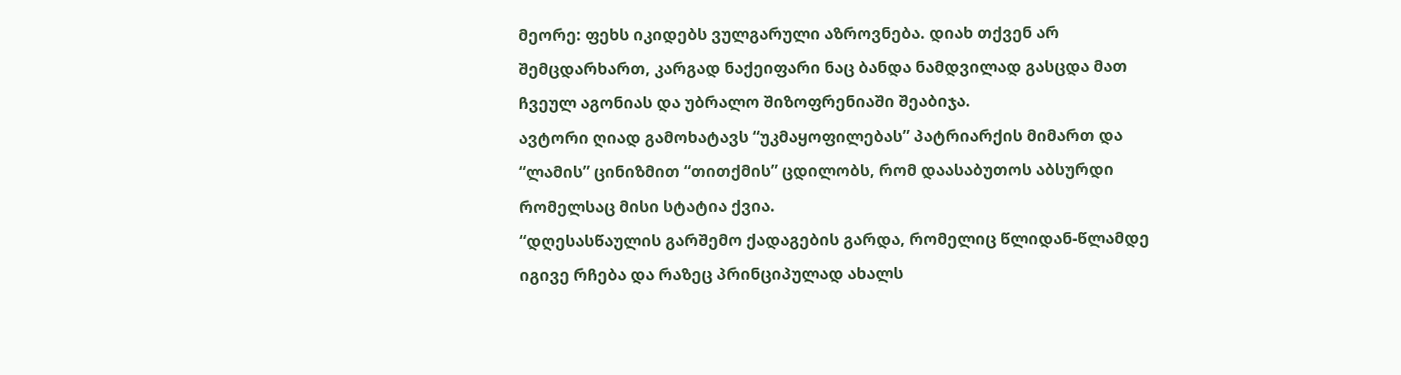მეორე: ფეხს იკიდებს ვულგარული აზროვნება. დიახ თქვენ არ შემცდარხართ, კარგად ნაქეიფარი ნაც ბანდა ნამდვილად გასცდა მათ ჩვეულ აგონიას და უბრალო შიზოფრენიაში შეაბიჯა.
ავტორი ღიად გამოხატავს “უკმაყოფილებას” პატრიარქის მიმართ და “ლამის” ცინიზმით “თითქმის” ცდილობს, რომ დაასაბუთოს აბსურდი რომელსაც მისი სტატია ქვია.
“დღესასწაულის გარშემო ქადაგების გარდა, რომელიც წლიდან-წლამდე იგივე რჩება და რაზეც პრინციპულად ახალს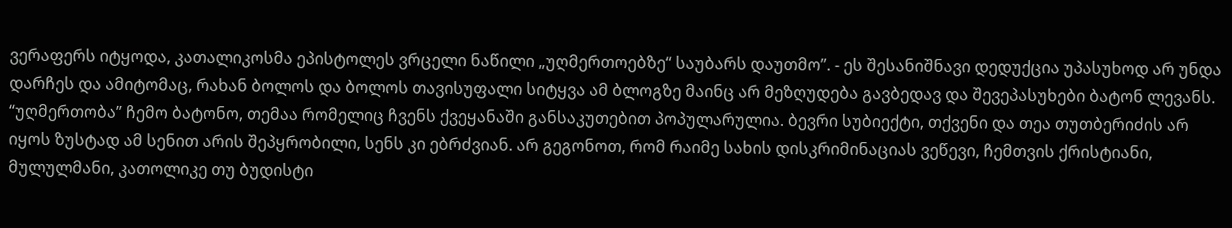ვერაფერს იტყოდა, კათალიკოსმა ეპისტოლეს ვრცელი ნაწილი „უღმერთოებზე“ საუბარს დაუთმო”. - ეს შესანიშნავი დედუქცია უპასუხოდ არ უნდა დარჩეს და ამიტომაც, რახან ბოლოს და ბოლოს თავისუფალი სიტყვა ამ ბლოგზე მაინც არ მეზღუდება გავბედავ და შევეპასუხები ბატონ ლევანს. “უღმერთობა” ჩემო ბატონო, თემაა რომელიც ჩვენს ქვეყანაში განსაკუთებით პოპულარულია. ბევრი სუბიექტი, თქვენი და თეა თუთბერიძის არ იყოს ზუსტად ამ სენით არის შეპყრობილი, სენს კი ებრძვიან. არ გეგონოთ, რომ რაიმე სახის დისკრიმინაციას ვეწევი, ჩემთვის ქრისტიანი, მულულმანი, კათოლიკე თუ ბუდისტი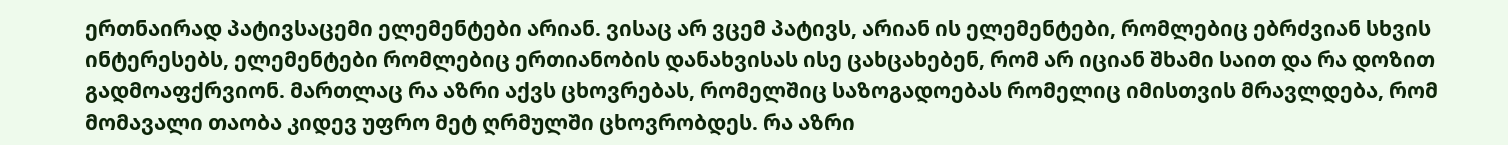ერთნაირად პატივსაცემი ელემენტები არიან. ვისაც არ ვცემ პატივს, არიან ის ელემენტები, რომლებიც ებრძვიან სხვის ინტერესებს, ელემენტები რომლებიც ერთიანობის დანახვისას ისე ცახცახებენ, რომ არ იციან შხამი საით და რა დოზით გადმოაფქრვიონ. მართლაც რა აზრი აქვს ცხოვრებას, რომელშიც საზოგადოებას რომელიც იმისთვის მრავლდება, რომ მომავალი თაობა კიდევ უფრო მეტ ღრმულში ცხოვრობდეს. რა აზრი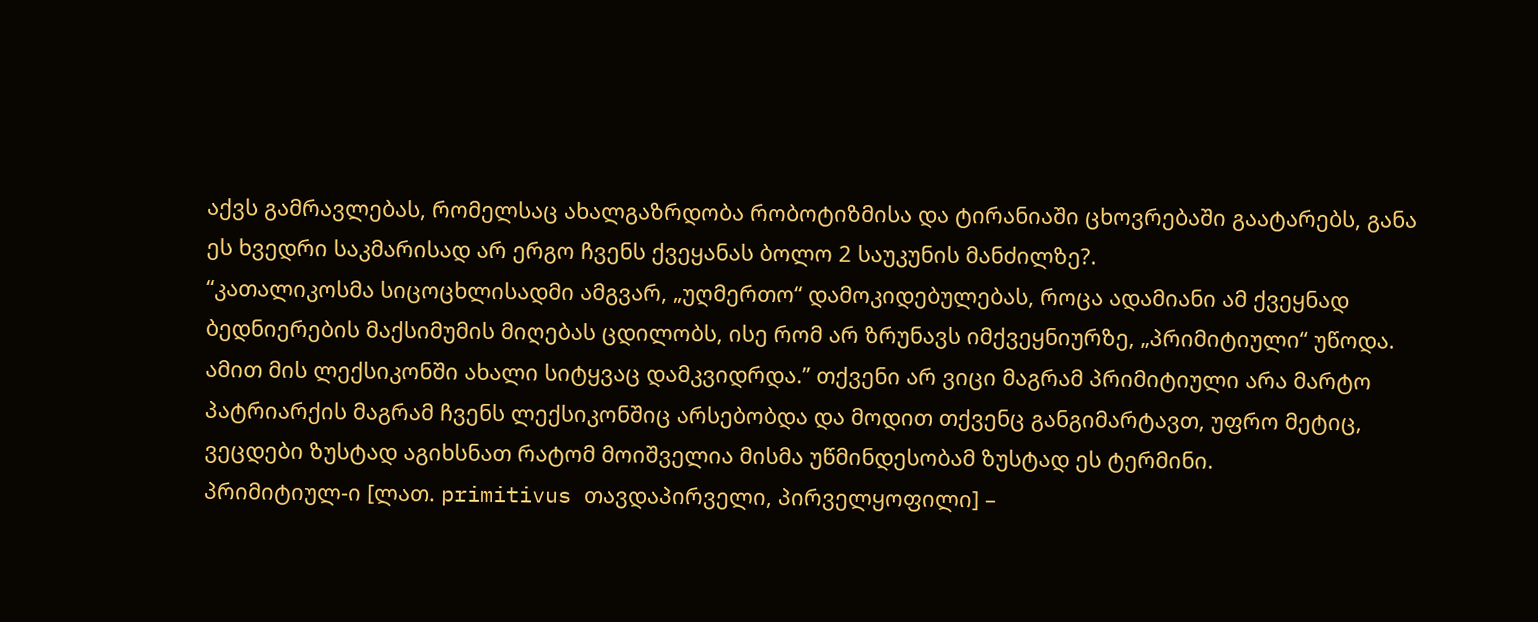აქვს გამრავლებას, რომელსაც ახალგაზრდობა რობოტიზმისა და ტირანიაში ცხოვრებაში გაატარებს, განა ეს ხვედრი საკმარისად არ ერგო ჩვენს ქვეყანას ბოლო 2 საუკუნის მანძილზე?.
“კათალიკოსმა სიცოცხლისადმი ამგვარ, „უღმერთო“ დამოკიდებულებას, როცა ადამიანი ამ ქვეყნად ბედნიერების მაქსიმუმის მიღებას ცდილობს, ისე რომ არ ზრუნავს იმქვეყნიურზე, „პრიმიტიული“ უწოდა. ამით მის ლექსიკონში ახალი სიტყვაც დამკვიდრდა.” თქვენი არ ვიცი მაგრამ პრიმიტიული არა მარტო პატრიარქის მაგრამ ჩვენს ლექსიკონშიც არსებობდა და მოდით თქვენც განგიმარტავთ, უფრო მეტიც, ვეცდები ზუსტად აგიხსნათ რატომ მოიშველია მისმა უწმინდესობამ ზუსტად ეს ტერმინი.
პრიმიტიულ-ი [ლათ. primitivus თავდაპირველი, პირველყოფილი] –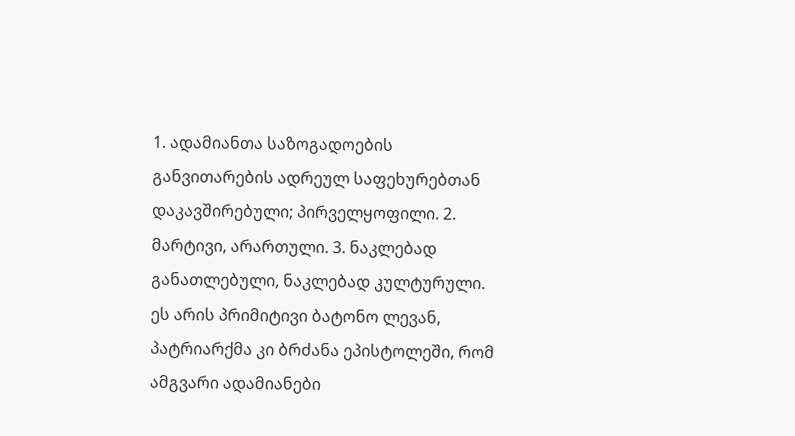1. ადამიანთა საზოგადოების განვითარების ადრეულ საფეხურებთან დაკავშირებული; პირველყოფილი. 2. მარტივი, არართული. 3. ნაკლებად განათლებული, ნაკლებად კულტურული.
ეს არის პრიმიტივი ბატონო ლევან, პატრიარქმა კი ბრძანა ეპისტოლეში, რომ ამგვარი ადამიანები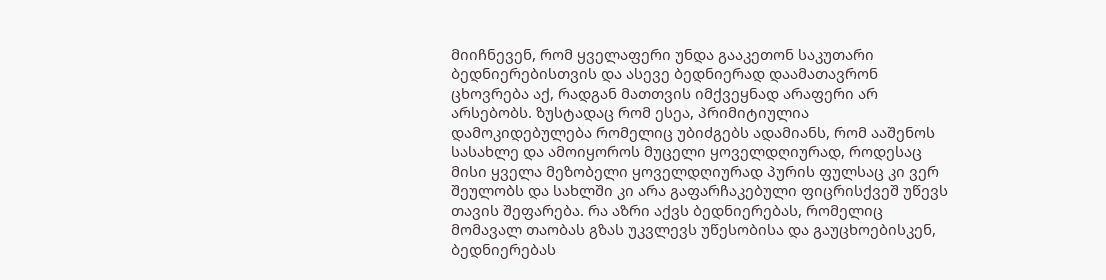მიიჩნევენ, რომ ყველაფერი უნდა გააკეთონ საკუთარი ბედნიერებისთვის და ასევე ბედნიერად დაამათავრონ ცხოვრება აქ, რადგან მათთვის იმქვეყნად არაფერი არ არსებობს. ზუსტადაც რომ ესეა, პრიმიტიულია დამოკიდებულება რომელიც უბიძგებს ადამიანს, რომ ააშენოს სასახლე და ამოიყოროს მუცელი ყოველდღიურად, როდესაც მისი ყველა მეზობელი ყოველდღიურად პურის ფულსაც კი ვერ შეულობს და სახლში კი არა გაფარჩაკებული ფიცრისქვეშ უწევს თავის შეფარება. რა აზრი აქვს ბედნიერებას, რომელიც მომავალ თაობას გზას უკვლევს უწესობისა და გაუცხოებისკენ, ბედნიერებას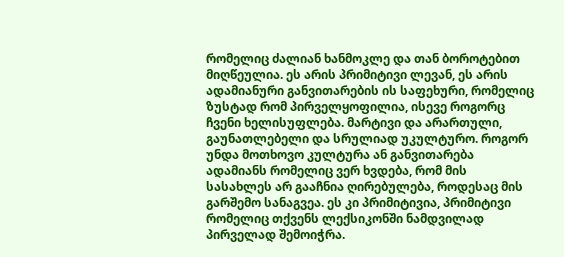რომელიც ძალიან ხანმოკლე და თან ბოროტებით მიღწეულია. ეს არის პრიმიტივი ლევან, ეს არის ადამიანური განვითარების ის საფეხური, რომელიც ზუსტად რომ პირველყოფილია, ისევე როგორც ჩვენი ხელისუფლება. მარტივი და არართული, გაუნათლებელი და სრულიად უკულტურო. როგორ უნდა მოთხოვო კულტურა ან განვითარება ადამიანს რომელიც ვერ ხვდება, რომ მის სასახლეს არ გააჩნია ღირებულება, როდესაც მის გარშემო სანაგვეა. ეს კი პრიმიტივია, პრიმიტივი რომელიც თქვენს ლექსიკონში ნამდვილად პირველად შემოიჭრა.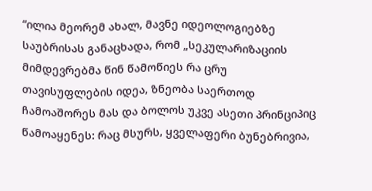“ილია მეორემ ახალ, მავნე იდეოლოგიებზე საუბრისას განაცხადა, რომ „სეკულარიზაციის მიმდევრებმა წინ წამოწიეს რა ცრუ თავისუფლების იდეა, ზნეობა საერთოდ ჩამოაშორეს მას და ბოლოს უკვე ასეთი პრინციპიც წამოაყენეს: რაც მსურს, ყველაფერი ბუნებრივია,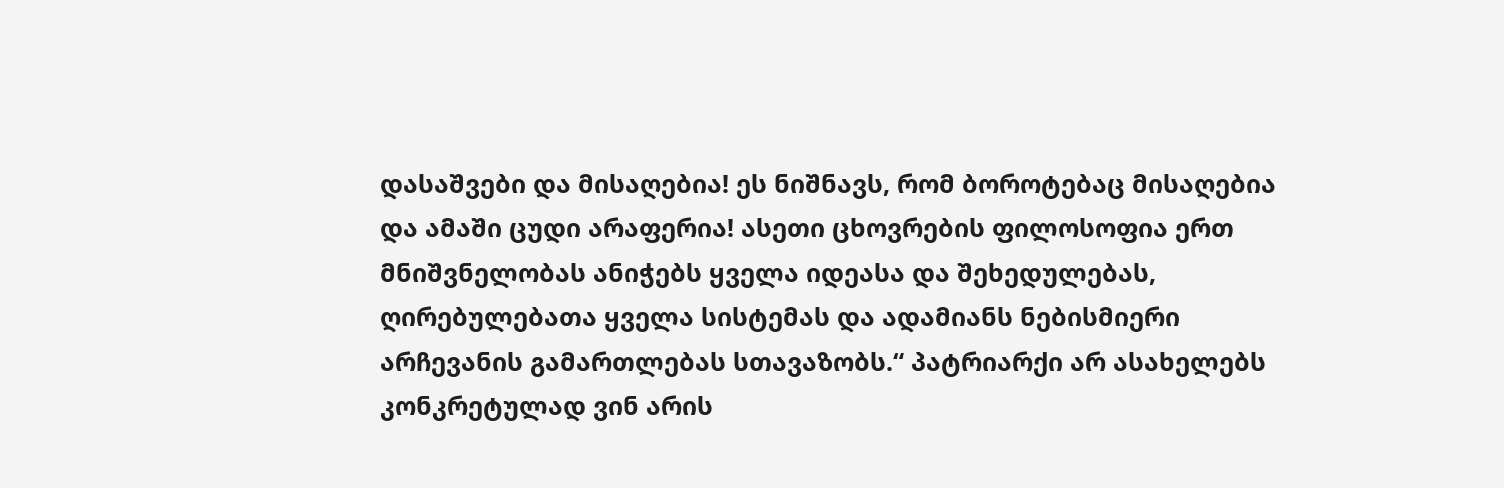დასაშვები და მისაღებია! ეს ნიშნავს, რომ ბოროტებაც მისაღებია და ამაში ცუდი არაფერია! ასეთი ცხოვრების ფილოსოფია ერთ მნიშვნელობას ანიჭებს ყველა იდეასა და შეხედულებას, ღირებულებათა ყველა სისტემას და ადამიანს ნებისმიერი არჩევანის გამართლებას სთავაზობს.“ პატრიარქი არ ასახელებს კონკრეტულად ვინ არის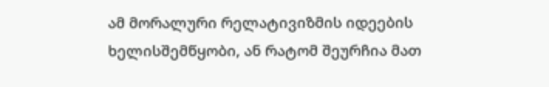ამ მორალური რელატივიზმის იდეების ხელისშემწყობი, ან რატომ შეურჩია მათ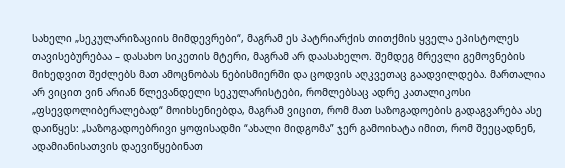სახელი „სეკულარიზაციის მიმდევრები“, მაგრამ ეს პატრიარქის თითქმის ყველა ეპისტოლეს თავისებურებაა – დასახო სიკეთის მტერი, მაგრამ არ დაასახელო. შემდეგ მრევლი გემოვნების მიხედვით შეძლებს მათ ამოცნობას ნებისმიერში და ცოდვის აღკვეთაც გაადვილდება. მართალია არ ვიცით ვინ არიან წლევანდელი სეკულარისტები, რომლებსაც ადრე კათალიკოსი „ფსევდოლიბერალებად“ მოიხსენიებდა, მაგრამ ვიცით, რომ მათ საზოგადოების გადაგვარება ასე დაიწყეს: „საზოგადოებრივი ყოფისადმი “ახალი მიდგომა” ჯერ გამოიხატა იმით, რომ შეეცადნენ, ადამიანისათვის დაევიწყებინათ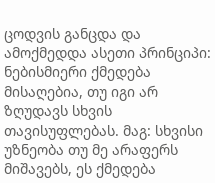ცოდვის განცდა და ამოქმედდა ასეთი პრინციპი: ნებისმიერი ქმედება მისაღებია, თუ იგი არ ზღუდავს სხვის თავისუფლებას. მაგ: სხვისი უზნეობა თუ მე არაფერს მიშავებს, ეს ქმედება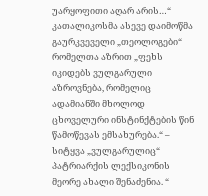უარყოფითი აღარ არის…“ კათალიკოსმა ასევე დაიმოწმა გაურკვეველი „თეოლოგები“ რომელთა აზრით „ფეხს იკიდებს ვულგარული აზროვნება, რომელიც ადამიანში მხოლოდ ცხოველური ინსტინქტების წინ წამოწევას ემსახურება.“ – სიტყვა „ვულგარულიც“ პატრიარქის ლექსიკონის მეორე ახალი შენაძენია. “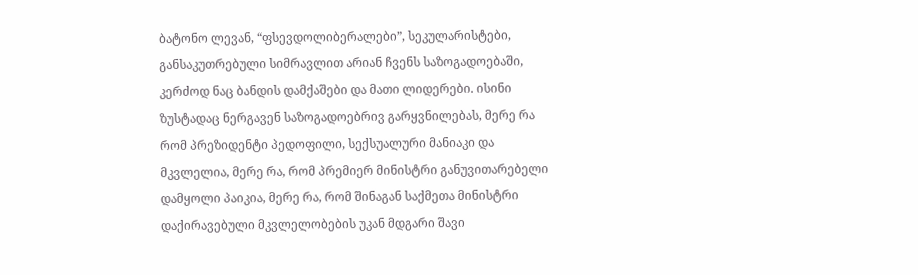ბატონო ლევან, “ფსევდოლიბერალები”, სეკულარისტები, განსაკუთრებული სიმრავლით არიან ჩვენს საზოგადოებაში, კერძოდ ნაც ბანდის დამქაშები და მათი ლიდერები. ისინი ზუსტადაც ნერგავენ საზოგადოებრივ გარყვნილებას, მერე რა რომ პრეზიდენტი პედოფილი, სექსუალური მანიაკი და მკვლელია, მერე რა, რომ პრემიერ მინისტრი განუვითარებელი დამყოლი პაიკია, მერე რა, რომ შინაგან საქმეთა მინისტრი დაქირავებული მკვლელობების უკან მდგარი შავი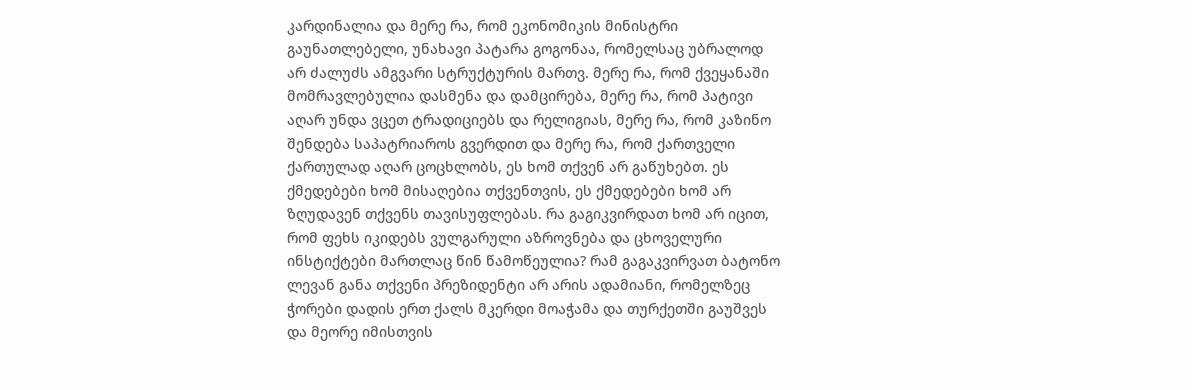კარდინალია და მერე რა, რომ ეკონომიკის მინისტრი გაუნათლებელი, უნახავი პატარა გოგონაა, რომელსაც უბრალოდ არ ძალუძს ამგვარი სტრუქტურის მართვ. მერე რა, რომ ქვეყანაში მომრავლებულია დასმენა და დამცირება, მერე რა, რომ პატივი აღარ უნდა ვცეთ ტრადიციებს და რელიგიას, მერე რა, რომ კაზინო შენდება საპატრიაროს გვერდით და მერე რა, რომ ქართველი ქართულად აღარ ცოცხლობს, ეს ხომ თქვენ არ გაწუხებთ. ეს ქმედებები ხომ მისაღებია თქვენთვის, ეს ქმედებები ხომ არ ზღუდავენ თქვენს თავისუფლებას. რა გაგიკვირდათ ხომ არ იცით, რომ ფეხს იკიდებს ვულგარული აზროვნება და ცხოველური ინსტიქტები მართლაც წინ წამოწეულია? რამ გაგაკვირვათ ბატონო ლევან განა თქვენი პრეზიდენტი არ არის ადამიანი, რომელზეც ჭორები დადის ერთ ქალს მკერდი მოაჭამა და თურქეთში გაუშვეს და მეორე იმისთვის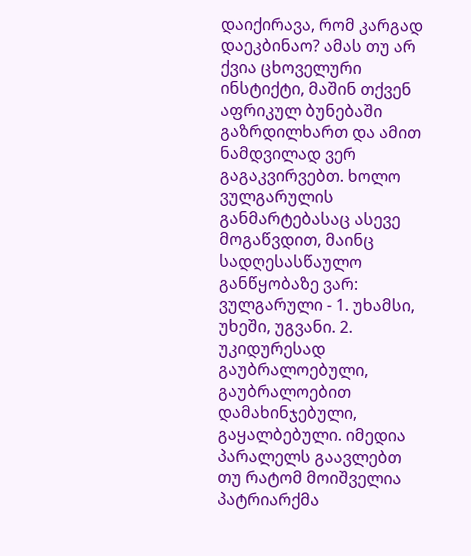დაიქირავა, რომ კარგად დაეკბინაო? ამას თუ არ ქვია ცხოველური ინსტიქტი, მაშინ თქვენ აფრიკულ ბუნებაში გაზრდილხართ და ამით ნამდვილად ვერ გაგაკვირვებთ. ხოლო ვულგარულის განმარტებასაც ასევე მოგაწვდით, მაინც სადღესასწაულო განწყობაზე ვარ:
ვულგარული - 1. უხამსი, უხეში, უგვანი. 2. უკიდურესად გაუბრალოებული, გაუბრალოებით დამახინჯებული, გაყალბებული. იმედია პარალელს გაავლებთ თუ რატომ მოიშველია პატრიარქმა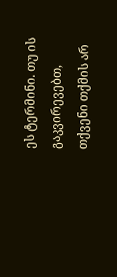ეს ტერმინი. თუ ის გაკვირევებთ, თქვენი თქმის არ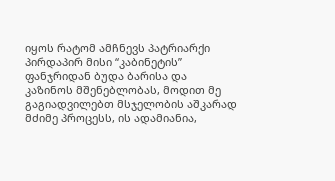იყოს რატომ ამჩნევს პატრიარქი პირდაპირ მისი “კაბინეტის” ფანჯრიდან ბუდა ბარისა და კაზინოს მშენებლობას, მოდით მე გაგიადვილებთ მსჯელობის აშკარად მძიმე პროცესს, ის ადამიანია,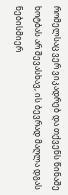რომელსაც ვერ ვიკადრებ და თქვენს წინაშე ხოტბას არ შევასხავ, ის ბევრად მაღლა დგას ნებისმიერ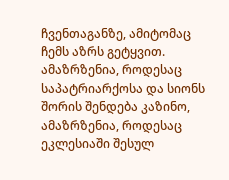ჩვენთაგანზე, ამიტომაც ჩემს აზრს გეტყვით. ამაზრზენია, როდესაც საპატრიარქოსა და სიონს შორის შენდება კაზინო, ამაზრზენია, როდესაც ეკლესიაში შესულ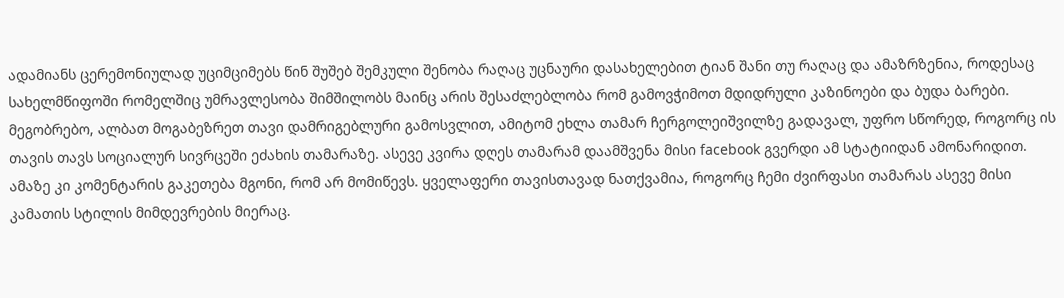ადამიანს ცერემონიულად უციმციმებს წინ შუშებ შემკული შენობა რაღაც უცნაური დასახელებით ტიან შანი თუ რაღაც და ამაზრზენია, როდესაც სახელმწიფოში რომელშიც უმრავლესობა შიმშილობს მაინც არის შესაძლებლობა რომ გამოვჭიმოთ მდიდრული კაზინოები და ბუდა ბარები.
მეგობრებო, ალბათ მოგაბეზრეთ თავი დამრიგებლური გამოსვლით, ამიტომ ეხლა თამარ ჩერგოლეიშვილზე გადავალ, უფრო სწორედ, როგორც ის თავის თავს სოციალურ სივრცეში ეძახის თამარაზე. ასევე კვირა დღეს თამარამ დაამშვენა მისი facebook გვერდი ამ სტატიიდან ამონარიდით.
ამაზე კი კომენტარის გაკეთება მგონი, რომ არ მომიწევს. ყველაფერი თავისთავად ნათქვამია, როგორც ჩემი ძვირფასი თამარას ასევე მისი კამათის სტილის მიმდევრების მიერაც.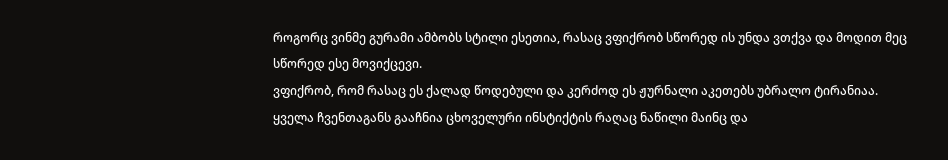როგორც ვინმე გურამი ამბობს სტილი ესეთია, რასაც ვფიქრობ სწორედ ის უნდა ვთქვა და მოდით მეც სწორედ ესე მოვიქცევი.
ვფიქრობ, რომ რასაც ეს ქალად წოდებული და კერძოდ ეს ჟურნალი აკეთებს უბრალო ტირანიაა. ყველა ჩვენთაგანს გააჩნია ცხოველური ინსტიქტის რაღაც ნაწილი მაინც და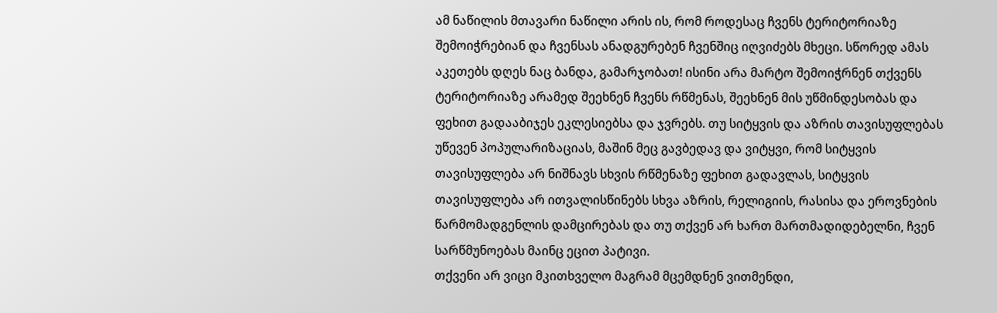ამ ნაწილის მთავარი ნაწილი არის ის, რომ როდესაც ჩვენს ტერიტორიაზე შემოიჭრებიან და ჩვენსას ანადგურებენ ჩვენშიც იღვიძებს მხეცი. სწორედ ამას აკეთებს დღეს ნაც ბანდა, გამარჯობათ! ისინი არა მარტო შემოიჭრნენ თქვენს ტერიტორიაზე არამედ შეეხნენ ჩვენს რწმენას, შეეხნენ მის უწმინდესობას და ფეხით გადააბიჯეს ეკლესიებსა და ჯვრებს. თუ სიტყვის და აზრის თავისუფლებას უწევენ პოპულარიზაციას, მაშინ მეც გავბედავ და ვიტყვი, რომ სიტყვის თავისუფლება არ ნიშნავს სხვის რწმენაზე ფეხით გადავლას, სიტყვის თავისუფლება არ ითვალისწინებს სხვა აზრის, რელიგიის, რასისა და ეროვნების წარმომადგენლის დამცირებას და თუ თქვენ არ ხართ მართმადიდებელნი, ჩვენ სარწმუნოებას მაინც ეცით პატივი.
თქვენი არ ვიცი მკითხველო მაგრამ მცემდნენ ვითმენდი,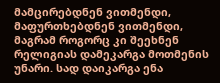მამცირებდნენ ვითმენდი, მაფურთხებდნენ ვითმენდი, მაგრამ როგორც კი შეეხნენ რელიგიას დამეკარგა მოთმენის უნარი. სად დაიკარგა ენა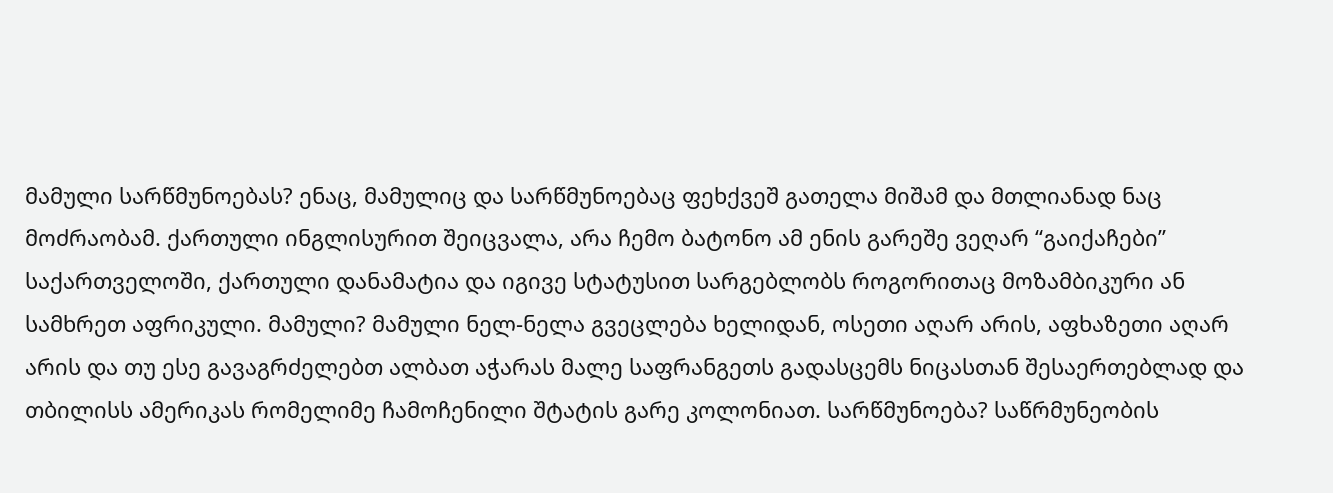მამული სარწმუნოებას? ენაც, მამულიც და სარწმუნოებაც ფეხქვეშ გათელა მიშამ და მთლიანად ნაც მოძრაობამ. ქართული ინგლისურით შეიცვალა, არა ჩემო ბატონო ამ ენის გარეშე ვეღარ “გაიქაჩები” საქართველოში, ქართული დანამატია და იგივე სტატუსით სარგებლობს როგორითაც მოზამბიკური ან სამხრეთ აფრიკული. მამული? მამული ნელ-ნელა გვეცლება ხელიდან, ოსეთი აღარ არის, აფხაზეთი აღარ არის და თუ ესე გავაგრძელებთ ალბათ აჭარას მალე საფრანგეთს გადასცემს ნიცასთან შესაერთებლად და თბილისს ამერიკას რომელიმე ჩამოჩენილი შტატის გარე კოლონიათ. სარწმუნოება? საწრმუნეობის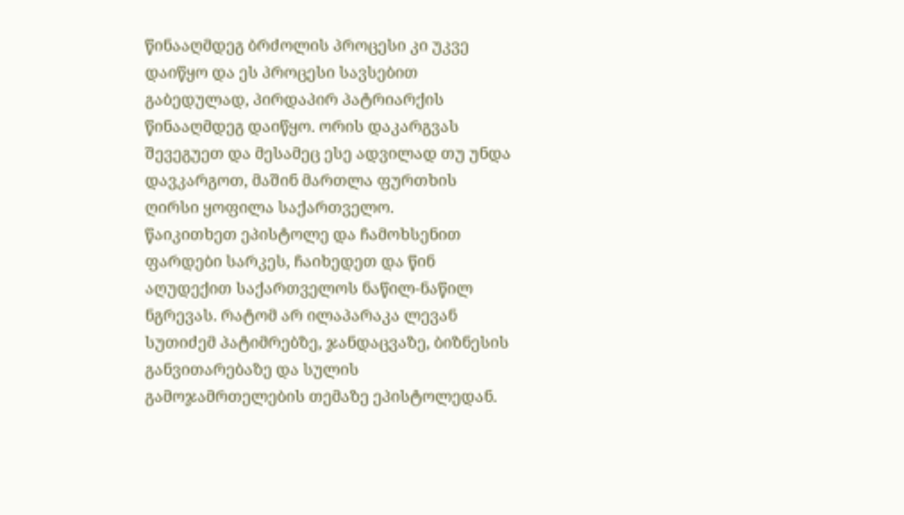წინააღმდეგ ბრძოლის პროცესი კი უკვე დაიწყო და ეს პროცესი სავსებით გაბედულად, პირდაპირ პატრიარქის წინააღმდეგ დაიწყო. ორის დაკარგვას შევეგუეთ და მესამეც ესე ადვილად თუ უნდა დავკარგოთ, მაშინ მართლა ფურთხის ღირსი ყოფილა საქართველო.
წაიკითხეთ ეპისტოლე და ჩამოხსენით ფარდები სარკეს, ჩაიხედეთ და წინ აღუდექით საქართველოს ნაწილ-ნაწილ ნგრევას. რატომ არ ილაპარაკა ლევან სუთიძემ პატიმრებზე, ჯანდაცვაზე, ბიზნესის განვითარებაზე და სულის გამოჯამრთელების თემაზე ეპისტოლედან.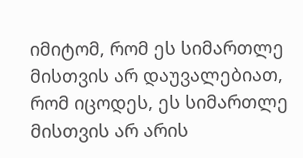იმიტომ, რომ ეს სიმართლე მისთვის არ დაუვალებიათ, რომ იცოდეს, ეს სიმართლე მისთვის არ არის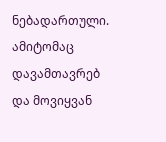ნებადართული.
ამიტომაც დავამთავრებ და მოვიყვან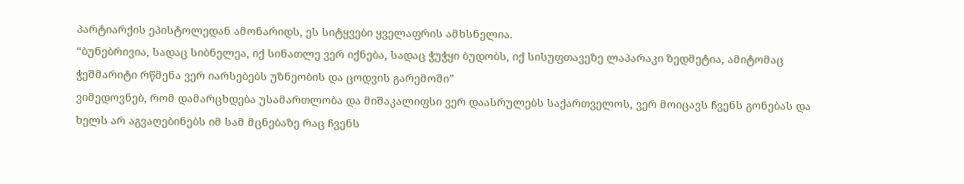პარტიარქის ეპისტოლედან ამონარიდს, ეს სიტყვები ყველაფრის ამხსნელია.
“ბუნებრივია, სადაც სიბნელეა, იქ სინათლე ვერ იქნება, სადაც ჭუჭყი ბუდობს, იქ სისუფთავეზე ლაპარაკი ზედმეტია, ამიტომაც ჭეშმარიტი რწმენა ვერ იარსებებს უზნეობის და ცოდვის გარემოში”
ვიმედოვნებ, რომ დამარცხდება უსამართლობა და მიშაკალიფსი ვერ დაასრულებს საქართველოს, ვერ მოიცავს ჩვენს გონებას და ხელს არ აგვაღებინებს იმ სამ მცნებაზე რაც ჩვენს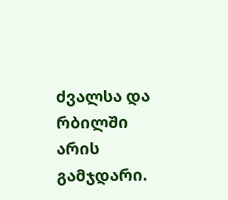ძვალსა და რბილში არის გამჯდარი.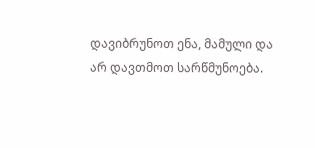დავიბრუნოთ ენა, მამული და არ დავთმოთ სარწმუნოება.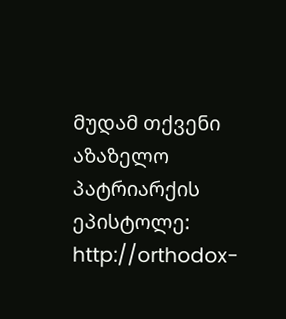მუდამ თქვენი
აზაზელო
პატრიარქის ეპისტოლე:
http://orthodox-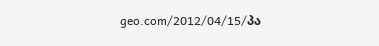geo.com/2012/04/15/პა